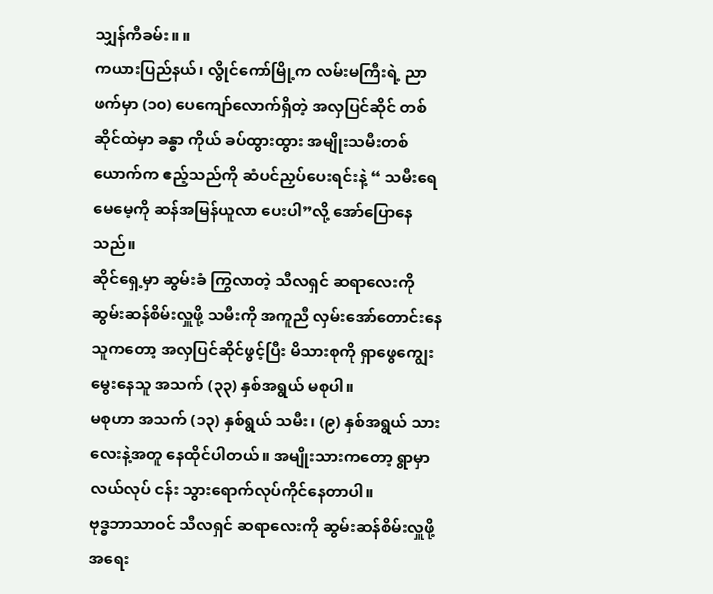သျှန်ကီခမ်း။ ။
ကယားပြည်နယ်၊ လွိုင်ကော်မြို့က လမ်းမကြီးရဲ့ ညာဖက်မှာ (၁၀) ပေကျော်လောက်ရှိတဲ့ အလှပြင်ဆိုင် တစ်ဆိုင်ထဲမှာ ခန္ဓာ ကိုယ် ခပ်ထွားထွား အမျိုးသမီးတစ်ယောက်က ဧည့်သည်ကို ဆံပင်ညှပ်ပေးရင်းနဲ့ “ သမီးရေ မေမေ့ကို ဆန်အမြန်ယူလာ ပေးပါ”လို့ အော်ပြောနေသည်။
ဆိုင်ရှေ့မှာ ဆွမ်းခံ ကြွလာတဲ့ သီလရှင် ဆရာလေးကို ဆွမ်းဆန်စိမ်းလှူဖို့ သမီးကို အကူညီ လှမ်းအော်တောင်းနေသူကတော့ အလှပြင်ဆိုင်ဖွင့်ပြီး မိသားစုကို ရှာဖွေကျွေးမွေးနေသူ အသက် (၃၃) နှစ်အရွယ် မစုပါ။
မစုဟာ အသက် (၁၃) နှစ်ရွယ် သမီး၊ (၉) နှစ်အရွယ် သားလေးနဲ့အတူ နေထိုင်ပါတယ်။ အမျိုးသားကတော့ ရွာမှာ လယ်လုပ် ငန်း သွားရောက်လုပ်ကိုင်နေတာပါ။
ဗုဒ္ဓဘာသာဝင် သီလရှင် ဆရာလေးကို ဆွမ်းဆန်စိမ်းလှူဖို့ အရေး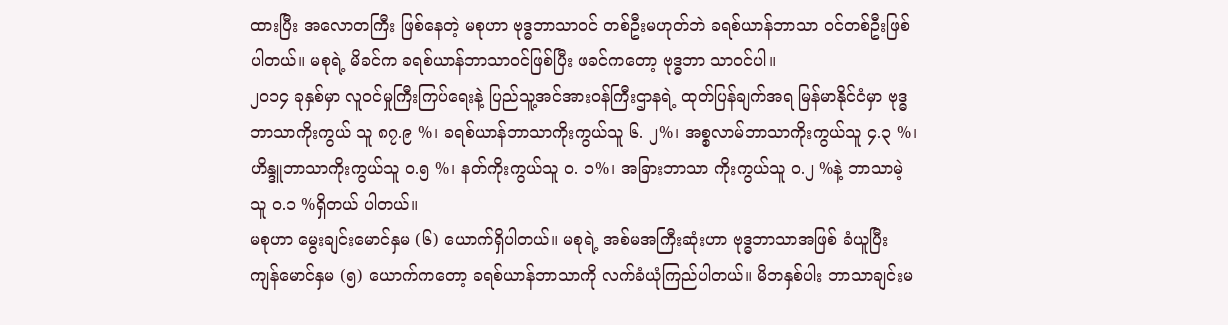ထားပြီး အလောတကြီး ဖြစ်နေတဲ့ မစုဟာ ဗုဒ္ဓဘာသာဝင် တစ်ဦးမဟုတ်ဘဲ ခရစ်ယာန်ဘာသာ ဝင်တစ်ဦးဖြစ်ပါတယ်။ မစုရဲ့ မိခင်က ခရစ်ယာန်ဘာသာဝင်ဖြစ်ပြီး ဖခင်ကတော့ ဗုဒ္ဓဘာ သာဝင်ပါ။
၂၀၁၄ ခုနှစ်မှာ လူဝင်မှုကြီးကြပ်ရေးနဲ့ ပြည်သူ့အင်အားဝန်ကြီးဌာနရဲ့ ထုတ်ပြန်ချက်အရ မြန်မာနိုင်ငံမှာ ဗုဒ္ဓဘာသာကိုးကွယ် သူ ၈၇.၉ %၊ ခရစ်ယာန်ဘာသာကိုးကွယ်သူ ၆. ၂%၊ အစ္စလာမ်ဘာသာကိုးကွယ်သူ ၄.၃ %၊ ဟိန္ဒူဘာသာကိုးကွယ်သူ ၀.၅ %၊ နတ်ကိုးကွယ်သူ ၀. ၁%၊ အခြားဘာသာ ကိုးကွယ်သူ ၀.၂ %နဲ့ ဘာသာမဲ့သူ ၀.၁ %ရှိတယ် ပါတယ်။
မစုဟာ မွေးချင်းမောင်နှမ (၆) ယောက်ရှိပါတယ်။ မစုရဲ့ အစ်မအကြီးဆုံးဟာ ဗုဒ္ဓဘာသာအဖြစ် ခံယူပြီး ကျန်မောင်နှမ (၅) ယောက်ကတော့ ခရစ်ယာန်ဘာသာကို လက်ခံယုံကြည်ပါတယ်။ မိဘနှစ်ပါး ဘာသာချင်းမ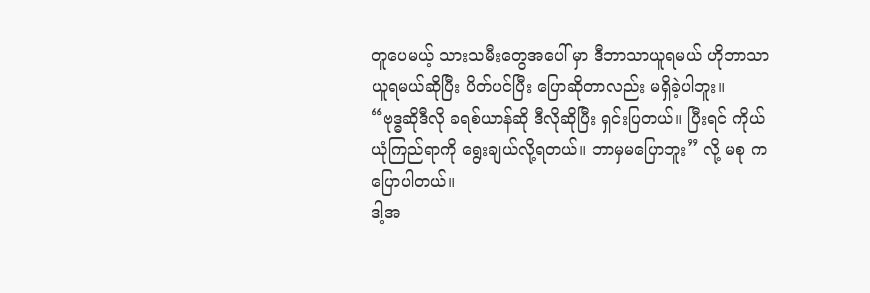တူပေမယ့် သားသမီးတွေအပေါ် မှာ ဒီဘာသာယူရမယ် ဟိုဘာသာယူရမယ်ဆိုပြီး ပိတ်ပင်ပြီး ပြောဆိုတာလည်း မရှိခဲ့ပါဘူး။
“ဗုဒ္ဓဆိုဒီလို ခရစ်ယာန်ဆို ဒီလိုဆိုပြီး ရှင်းပြတယ်။ ပြီးရင် ကိုယ်ယုံကြည်ရာကို ရွေးချယ်လို့ရတယ်။ ဘာမှမပြောဘူး” လို့ မစု က ပြောပါတယ်။
ဒါ့အ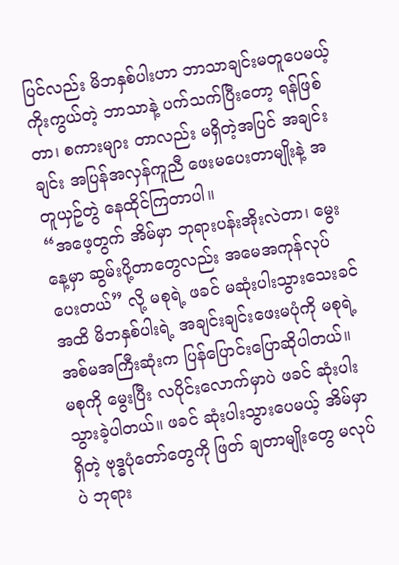ပြင်လည်း မိဘနှစ်ပါးဟာ ဘာသာချင်းမတူပေမယ့် ကိုးကွယ်တဲ့ ဘာသာနဲ့ ပက်သက်ပြီးတော့ ရန်ဖြစ်တာ၊ စကားများ တာလည်း မရှိတဲ့အပြင် အချင်းချင်း အပြန်အလှန်ကူညီ ဖေးမပေးတာမျိုးနဲ့ အတူယှဥ်တွဲ နေထိုင်ကြတာပါ။
“အဖေ့တွက် အိမ်မှာ ဘုရားပန်းအိုးလဲတာ၊ မွေးနေ့မှာ ဆွမ်းပို့တာတွေလည်း အမေအကုန်လုပ်ပေးတယ်” လို့ မစုရဲ့ ဖခင် မဆုံးပါးသွားသေးခင်အထိ မိဘနှစ်ပါးရဲ့ အချင်းချင်းဖေးမပုံကို မစုရဲ့ အစ်မအကြီးဆုံးက ပြန်ပြောင်းပြောဆိုပါတယ်။
မစုကို မွေးပြီး လပိုင်းလောက်မှာပဲ ဖခင် ဆုံးပါးသွားခဲ့ပါတယ်။ ဖခင် ဆုံးပါးသွားပေမယ့် အိမ်မှာရှိတဲ့ ဗုဒ္ဓပုံတော်တွေကို ဖြတ် ချတာမျိုးတွေ မလုပ်ပဲ ဘုရား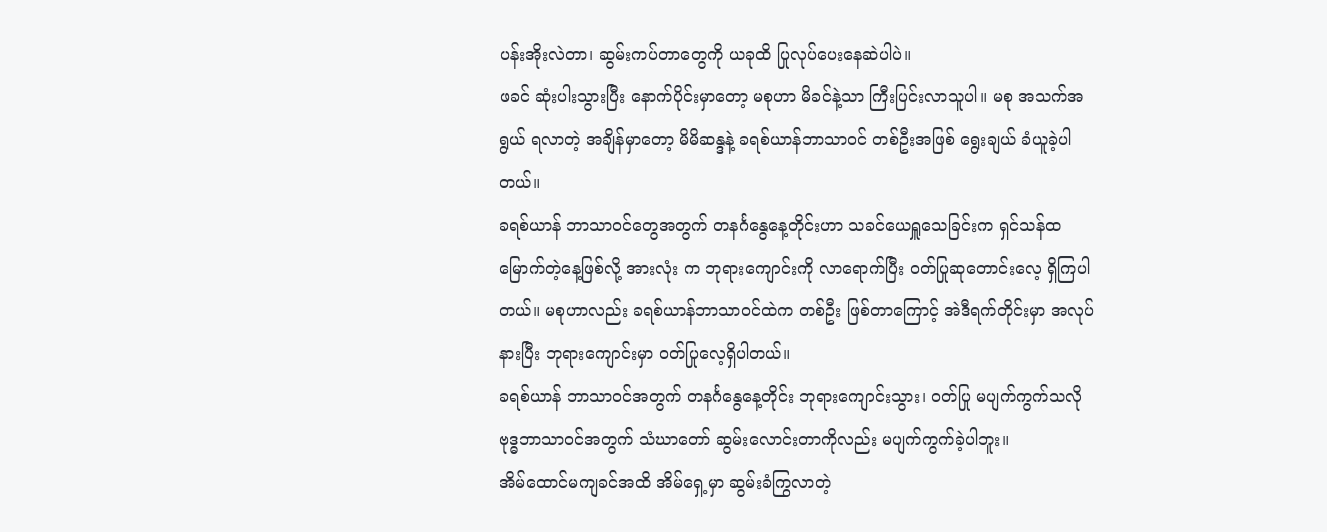ပန်းအိုးလဲတာ၊ ဆွမ်းကပ်တာတွေကို ယခုထိ ပြုလုပ်ပေးနေဆဲပါပဲ။
ဖခင် ဆုံးပါးသွားပြီး နောက်ပိုင်းမှာတော့ မစုဟာ မိခင်နဲ့သာ ကြီးပြင်းလာသူပါ။ မစု အသက်အရွယ် ရလာတဲ့ အချိန်မှာတော့ မိမိဆန္ဒနဲ့ ခရစ်ယာန်ဘာသာဝင် တစ်ဦးအဖြစ် ရွေးချယ် ခံယူခဲ့ပါတယ်။
ခရစ်ယာန် ဘာသာဝင်တွေအတွက် တနင်္ဂနွေနေ့တိုင်းဟာ သခင်ယေရှူသေခြင်းက ရှင်သန်ထမြောက်တဲ့နေ့ဖြစ်လို့ အားလုံး က ဘုရားကျောင်းကို လာရောက်ပြီး ဝတ်ပြုဆုတောင်းလေ့ ရှိကြပါတယ်။ မစုဟာလည်း ခရစ်ယာန်ဘာသာဝင်ထဲက တစ်ဦး ဖြစ်တာကြောင့် အဲဒီရက်တိုင်းမှာ အလုပ်နားပြီး ဘုရားကျောင်းမှာ ဝတ်ပြုလေ့ရှိပါတယ်။
ခရစ်ယာန် ဘာသာဝင်အတွက် တနင်္ဂနွေနေ့တိုင်း ဘုရားကျောင်းသွား၊ ဝတ်ပြု မပျက်ကွက်သလို ဗုဒ္ဓဘာသာဝင်အတွက် သံဃာတော် ဆွမ်းလောင်းတာကိုလည်း မပျက်ကွက်ခဲ့ပါဘူး။
အိမ်ထောင်မကျခင်အထိ အိမ်ရှေ့မှာ ဆွမ်းခံကြွလာတဲ့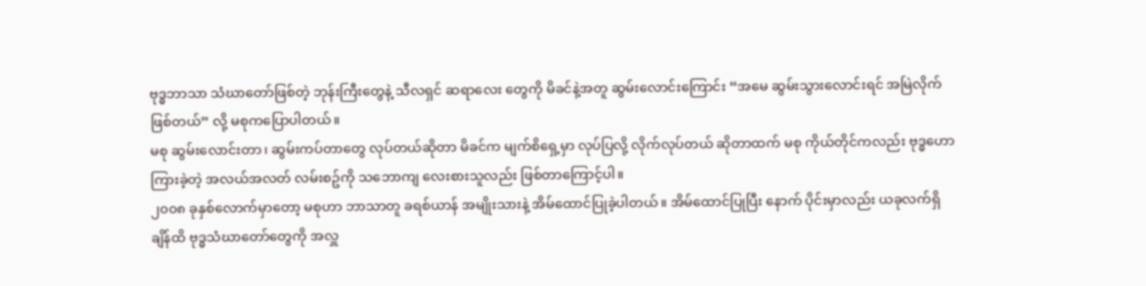ဗုဒ္ဓဘာသာ သံဃာတော်ဖြစ်တဲ့ ဘုန်းကြီးတွေနဲ့ သီလရှင် ဆရာလေး တွေကို မိခင်နဲ့အတူ ဆွမ်းလောင်းကြောင်း “အမေ ဆွမ်းသွားလောင်းရင် အမြဲလိုက်ဖြစ်တယ်” လို့ မစုကပြောပါတယ်။
မစု ဆွမ်းလောင်းတာ၊ ဆွမ်းကပ်တာတွေ လုပ်တယ်ဆိုတာ မိခင်က မျက်စိရှေ့မှာ လုပ်ပြလို့ လိုက်လုပ်တယ် ဆိုတာထက် မစု ကိုယ်တိုင်ကလည်း ဗုဒ္ဓဟောကြားခဲ့တဲ့ အလယ်အလတ် လမ်းစဥ်ကို သဘောကျ လေးစားသူလည်း ဖြစ်တာကြောင့်ပါ။
၂၀၀၈ ခုနှစ်လောက်မှာတော့ မစုဟာ ဘာသာတူ ခရစ်ယာန် အမျိုးသားနဲ့ အိမ်ထောင်ပြုခဲ့ပါတယ်။ အိမ်ထောင်ပြုပြီး နောက် ပိုင်းမှာလည်း ယခုလက်ရှိချိန်ထိ ဗုဒ္ဓသံဃာတော်တွေကို အလှူ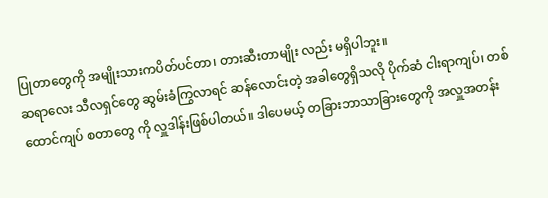ပြုတာတွေကို အမျိုးသားကပိတ်ပင်တာ၊ တားဆီးတာမျိုး လည်း မရှိပါဘူး။
ဆရာလေး သီလရှင်တွေ ဆွမ်းခံကြွလာရင် ဆန်လောင်းတဲ့ အခါတွေရှိသလို ပိုက်ဆံ ငါးရာကျပ်၊ တစ်ထောင်ကျပ် စတာတွေ ကို လှူဒါန်းဖြစ်ပါတယ်။ ဒါပေမယ့် တခြားဘာသာခြားတွေကို အလှူအတန်း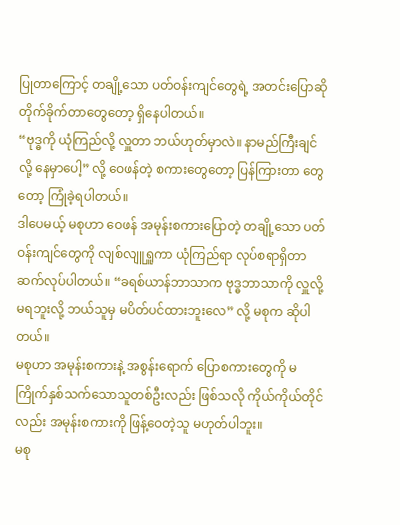ပြုတာကြောင့် တချို့သော ပတ်ဝန်းကျင်တွေရဲ့ အတင်းပြောဆို တိုက်ခိုက်တာတွေတော့ ရှိနေပါတယ်။
“ဗုဒ္ဓကို ယုံကြည်လို့ လှူတာ ဘယ်ဟုတ်မှာလဲ။ နာမည်ကြီးချင်လို့ နေမှာပေါ့” လို့ ဝေဖန်တဲ့ စကားတွေတော့ ပြန်ကြားတာ တွေတော့ ကြုံခဲ့ရပါတယ်။
ဒါပေမယ့် မစုဟာ ဝေဖန် အမုန်းစကားပြောတဲ့ တချို့သော ပတ်ဝန်းကျင်တွေကို လျစ်လျူရှူကာ ယုံကြည်ရာ လုပ်စရာရှိတာ ဆက်လုပ်ပါတယ်။ “ခရစ်ယာန်ဘာသာက ဗုဒ္ဓဘာသာကို လှူလို့ မရဘူးလို့ ဘယ်သူမှ မပိတ်ပင်ထားဘူးလေ” လို့ မစုက ဆိုပါ တယ်။
မစုဟာ အမုန်းစကားနဲ့ အစွန်းရောက် ပြောစကားတွေကို မကြိုက်နှစ်သက်သောသူတစ်ဦးလည်း ဖြစ်သလို ကိုယ်ကိုယ်တိုင် လည်း အမုန်းစကားကို ဖြန့်ဝေတဲ့သူ မဟုတ်ပါဘူး။
မစု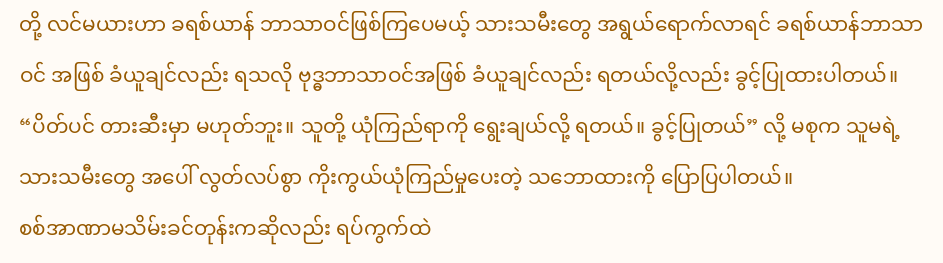တို့ လင်မယားဟာ ခရစ်ယာန် ဘာသာဝင်ဖြစ်ကြပေမယ့် သားသမီးတွေ အရွယ်ရောက်လာရင် ခရစ်ယာန်ဘာသာဝင် အဖြစ် ခံယူချင်လည်း ရသလို ဗုဒ္ဓဘာသာဝင်အဖြစ် ခံယူချင်လည်း ရတယ်လို့လည်း ခွင့်ပြုထားပါတယ်။
“ပိတ်ပင် တားဆီးမှာ မဟုတ်ဘူး။ သူတို့ ယုံကြည်ရာကို ရွေးချယ်လို့ ရတယ်။ ခွင့်ပြုတယ်” လို့ မစုက သူမရဲ့ သားသမီးတွေ အပေါ် လွတ်လပ်စွာ ကိုးကွယ်ယုံကြည်မှုပေးတဲ့ သဘောထားကို ပြောပြပါတယ်။
စစ်အာဏာမသိမ်းခင်တုန်းကဆိုလည်း ရပ်ကွက်ထဲ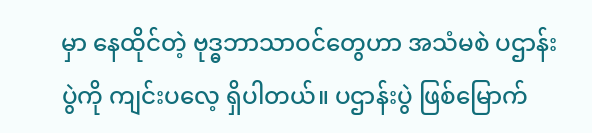မှာ နေထိုင်တဲ့ ဗုဒ္ဓဘာသာဝင်တွေဟာ အသံမစဲ ပဌာန်းပွဲကို ကျင်းပလေ့ ရှိပါတယ်။ ပဌာန်းပွဲ ဖြစ်မြောက်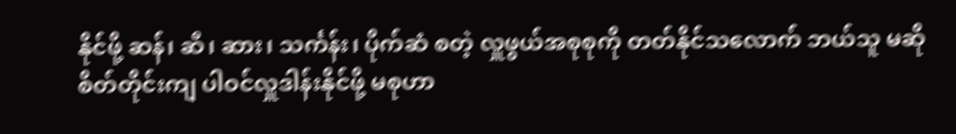နိုင်ဖို့ ဆန်၊ ဆီ၊ ဆား၊ သင်္ကန်း၊ ပိုက်ဆံ စတဲ့ လှူဖွယ်အစုစုကို တတ်နိုင်သလောက် ဘယ်သူ မဆို စိတ်တိုင်းကျ ပါဝင်လှူဒါန်းနိုင်ဖို့ မစုဟာ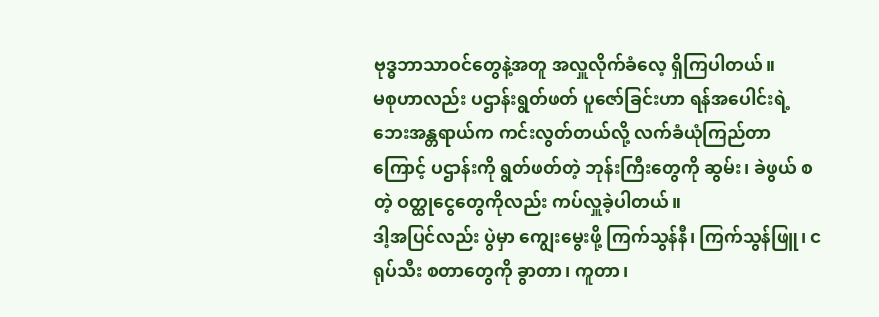ဗုဒ္ဓဘာသာဝင်တွေနဲ့အတူ အလှူလိုက်ခံလေ့ ရှိကြပါတယ်။
မစုဟာလည်း ပဌာန်းရွတ်ဖတ် ပူဇော်ခြင်းဟာ ရန်အပေါင်းရဲ့ ဘေးအန္တရာယ်က ကင်းလွတ်တယ်လို့ လက်ခံယုံကြည်တာ ကြောင့် ပဌာန်းကို ရွတ်ဖတ်တဲ့ ဘုန်းကြီးတွေကို ဆွမ်း၊ ခဲဖွယ် စတဲ့ ဝတ္ထုငွေတွေကိုလည်း ကပ်လှူခဲ့ပါတယ်။
ဒါ့အပြင်လည်း ပွဲမှာ ကျွေးမွေးဖို့ ကြက်သွန်နီ၊ ကြက်သွန်ဖြူ၊ ငရုပ်သီး စတာတွေကို ခွာတာ၊ ကူတာ၊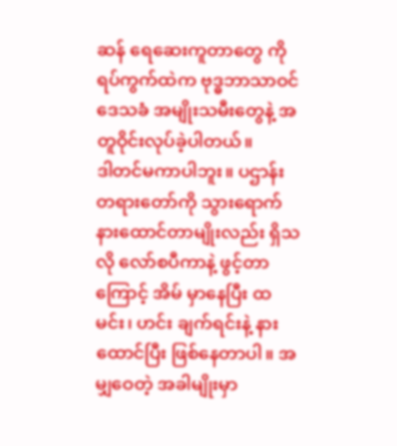ဆန် ရေဆေးကူတာတွေ ကို ရပ်ကွက်ထဲက ဗုဒ္ဓဘာသာဝင် ဒေသခံ အမျိုးသမီးတွေနဲ့ အတူဝိုင်းလုပ်ခဲ့ပါတယ်။
ဒါတင်မကာပါဘူး။ ပဌာန်းတရားတော်ကို သွားရောက် နားထောင်တာမျိုးလည်း ရှိသလို လော်စပီကာနဲ့ ဖွင့်တာကြောင့် အိမ် မှာနေပြီး ထမင်း၊ ဟင်း ချက်ရင်းနဲ့ နားထောင်ပြီး ဖြစ်နေတာပါ။ အမျှဝေတဲ့ အခါမျိုးမှာ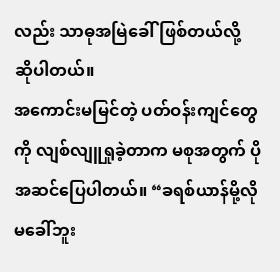လည်း သာဓုအမြဲခေါ်ဖြစ်တယ်လို့ ဆိုပါတယ်။
အကောင်းမမြင်တဲ့ ပတ်ဝန်းကျင်တွေကို လျစ်လျူရှုခဲ့တာက မစုအတွက် ပိုအဆင်ပြေပါတယ်။ “ခရစ်ယာန်မို့လို မခေါ်ဘူး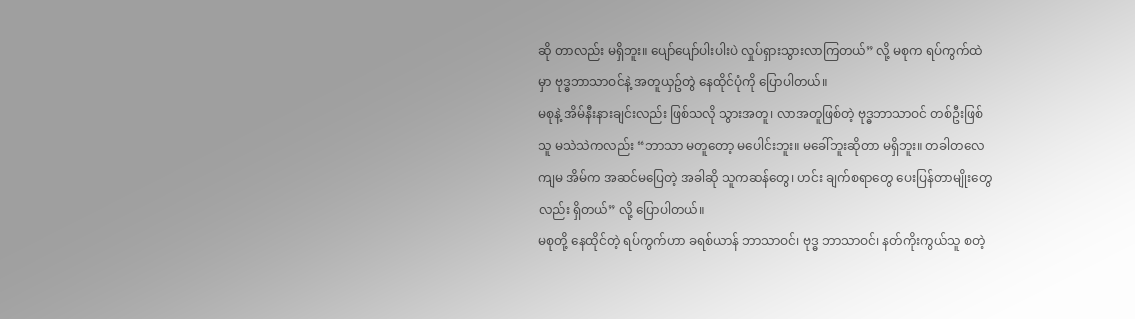ဆို တာလည်း မရှိဘူး။ ပျော်ပျော်ပါးပါးပဲ လှုပ်ရှားသွားလာကြတယ်” လို့ မစုက ရပ်ကွက်ထဲမှာ ဗုဒ္ဓဘာသာဝင်နဲ့ အတူယှဥ်တွဲ နေထိုင်ပုံကို ပြောပါတယ်။
မစုနဲ့ အိမ်နီးနားချင်းလည်း ဖြစ်သလို သွားအတူ၊ လာအတူဖြစ်တဲ့ ဗုဒ္ဓဘာသာဝင် တစ်ဦးဖြစ်သူ မသဲသဲကလည်း “ဘာသာ မတူတော့ မပေါင်းဘူး။ မခေါ်ဘူးဆိုတာ မရှိဘူး။ တခါတလေ ကျမ အိမ်က အဆင်မပြေတဲ့ အခါဆို သူကဆန်တွေ၊ ဟင်း ချက်စရာတွေ ပေးပြန်တာမျိုးတွေလည်း ရှိတယ်” လို့ ပြောပါတယ်။
မစုတို့ နေထိုင်တဲ့ ရပ်ကွက်ဟာ ခရစ်ယာန် ဘာသာဝင်၊ ဗုဒ္ဓ ဘာသာဝင်၊ နတ်ကိုးကွယ်သူ စတဲ့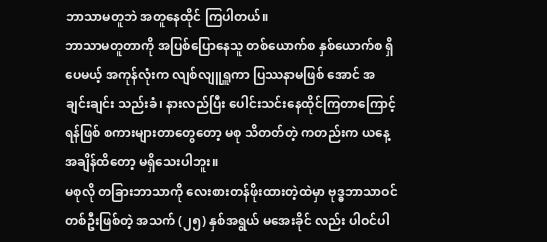ဘာသာမတူဘဲ အတူနေထိုင် ကြပါတယ်။
ဘာသာမတူတာကို အပြစ်ပြောနေသူ တစ်ယောက်စ နှစ်ယောက်စ ရှိပေမယ့် အကုန်လုံးက လျစ်လျူရှူကာ ပြဿနာမဖြစ် အောင် အချင်းချင်း သည်းခံ၊ နားလည်ပြီး ပေါင်းသင်းနေထိုင်ကြတာကြောင့် ရန်ဖြစ် စကားများတာတွေတော့ မစု သိတတ်တဲ့ ကတည်းက ယနေ့အချိန်ထိတော့ မရှိသေးပါဘူး။
မစုလို တခြားဘာသာကို လေးစားတန်ဖိုးထားတဲ့ထဲမှာ ဗုဒ္ဓဘာသာဝင် တစ်ဦးဖြစ်တဲ့ အသက် (၂၅) နှစ်အရွယ် မအေးခိုင် လည်း ပါဝင်ပါ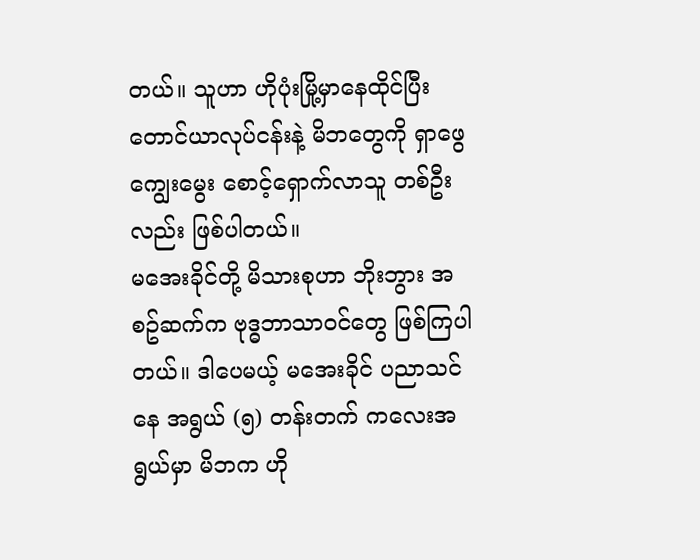တယ်။ သူဟာ ဟိုပုံးမြို့မှာနေထိုင်ပြီး တောင်ယာလုပ်ငန်းနဲ့ မိဘတွေကို ရှာဖွေကျွေးမွေး စောင့်ရှောက်လာသူ တစ်ဦးလည်း ဖြစ်ပါတယ်။
မအေးခိုင်တို့ မိသားစုဟာ ဘိုးဘွား အစဥ်ဆက်က ဗုဒ္ဓဘာသာဝင်တွေ ဖြစ်ကြပါတယ်။ ဒါပေမယ့် မအေးခိုင် ပညာသင်နေ အရွယ် (၅) တန်းတက် ကလေးအရွယ်မှာ မိဘက ဟို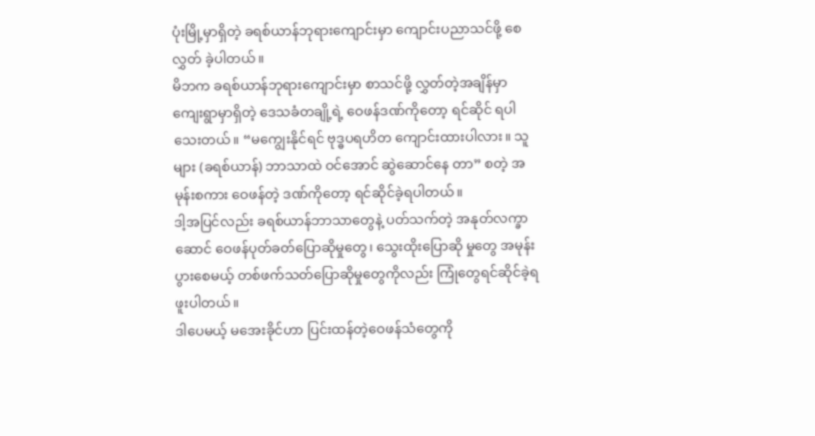ပုံးမြို့မှာရှိတဲ့ ခရစ်ယာန်ဘုရားကျောင်းမှာ ကျောင်းပညာသင်ဖို့ စေလွှတ် ခဲ့ပါတယ်။
မိဘက ခရစ်ယာန်ဘုရားကျောင်းမှာ စာသင်ဖို့ လွှတ်တဲ့အချိန်မှာ ကျေးရွာမှာရှိတဲ့ ဒေသခံတချို့ရဲ့ ဝေဖန်ဒဏ်ကိုတော့ ရင်ဆိုင် ရပါသေးတယ်။ “မကျွေးနိုင်ရင် ဗုဒ္ဓပရဟိတ ကျောင်းထားပါလား။ သူများ (ခရစ်ယာန်) ဘာသာထဲ ဝင်အောင် ဆွဲဆောင်နေ တာ” စတဲ့ အမုန်းစကား ဝေဖန်တဲ့ ဒဏ်ကိုတော့ ရင်ဆိုင်ခဲ့ရပါတယ်။
ဒါ့အပြင်လည်း ခရစ်ယာန်ဘာသာတွေနဲ့ ပတ်သက်တဲ့ အနုတ်လက္ခာဆောင် ဝေဖန်ပုတ်ခတ်ပြောဆိုမှုတွေ၊ သွေးထိုးပြောဆို မှုတွေ အမုန်းပွားစေမယ့် တစ်ဖက်သတ်ပြောဆိုမှုတွေကိုလည်း ကြုံတွေရင်ဆိုင်ခဲ့ရဖူးပါတယ်။
ဒါပေမယ့် မအေးခိုင်ဟာ ပြင်းထန်တဲ့ဝေဖန်သံတွေကို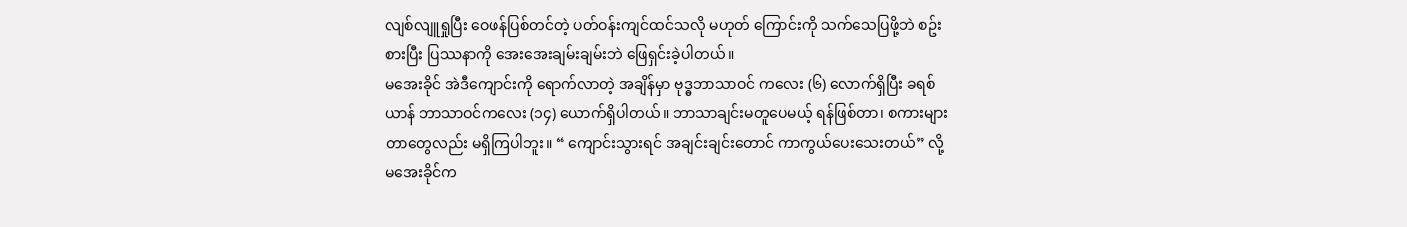လျစ်လျူရှုပြီး ဝေဖန်ပြစ်တင်တဲ့ ပတ်ဝန်းကျင်ထင်သလို မဟုတ် ကြောင်းကို သက်သေပြဖို့ဘဲ စဥ်းစားပြီး ပြဿနာကို အေးအေးချမ်းချမ်းဘဲ ဖြေရှင်းခဲ့ပါတယ်။
မအေးခိုင် အဲဒီကျောင်းကို ရောက်လာတဲ့ အချိန်မှာ ဗုဒ္ဓဘာသာဝင် ကလေး (၆) လောက်ရှိပြီး ခရစ်ယာန် ဘာသာဝင်ကလေး (၁၄) ယောက်ရှိပါတယ်။ ဘာသာချင်းမတူပေမယ့် ရန်ဖြစ်တာ၊ စကားများတာတွေလည်း မရှိကြပါဘူး။ “ ကျောင်းသွားရင် အချင်းချင်းတောင် ကာကွယ်ပေးသေးတယ်” လို့ မအေးခိုင်က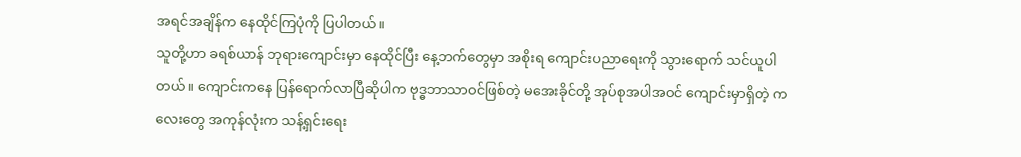အရင်အချိန်က နေထိုင်ကြပုံကို ပြပါတယ်။
သူတို့ဟာ ခရစ်ယာန် ဘုရားကျောင်းမှာ နေထိုင်ပြီး နေ့ဘက်တွေမှာ အစိုးရ ကျောင်းပညာရေးကို သွားရောက် သင်ယူပါ တယ်။ ကျောင်းကနေ ပြန်ရောက်လာပြီဆိုပါက ဗုဒ္ဓဘာသာဝင်ဖြစ်တဲ့ မအေးခိုင်တို့ အုပ်စုအပါအဝင် ကျောင်းမှာရှိတဲ့ ကလေးတွေ အကုန်လုံးက သန့်ရှင်းရေး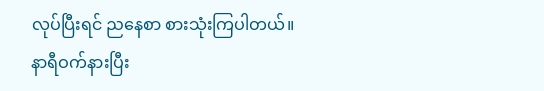လုပ်ပြီးရင် ညနေစာ စားသုံးကြပါတယ်။
နာရီဝက်နားပြီး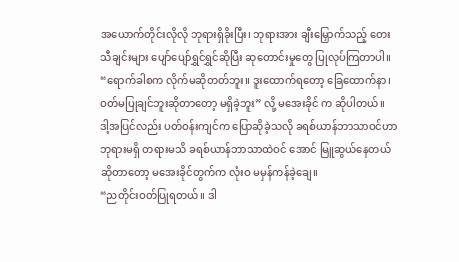အယောက်တိုင်းလိုလို ဘုရားရှိခိုးပြီး၊ ဘုရားအား ချီးမြှောက်သည့် တေးသီချင်းများ ပျော်ပျော်ရွှင်ရွှင်ဆိုပြီး ဆုတောင်းမှုတွေ ပြုလုပ်ကြတာပါ။
“ရောက်ခါစက လိုက်မဆိုတတ်ဘူး။ ဒူးထောက်ရတော့ ခြေထောက်နာ၊ ဝတ်မပြုချင်ဘူးဆိုတာတော့ မရှိခဲ့ဘူး” လို့ မအေးခိုင် က ဆိုပါတယ်။
ဒါ့အပြင်လည်း ပတ်ဝန်းကျင်က ပြောဆိုခဲ့သလို ခရစ်ယာန်ဘာသာဝင်ဟာ ဘုရားမရှိ တရားမသိ ခရစ်ယာန်ဘာသာထဲဝင် အောင် မြူဆွယ်နေတယ်ဆိုတာတော့ မအေးခိုင်တွက်က လုံးဝ မမှန်ကန်ခဲ့ချေ။
“ညတိုင်းဝတ်ပြုရတယ်။ ဒါ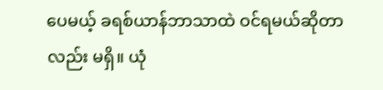ပေမယ့် ခရစ်ယာန်ဘာသာထဲ ဝင်ရမယ်ဆိုတာလည်း မရှိ။ ယုံ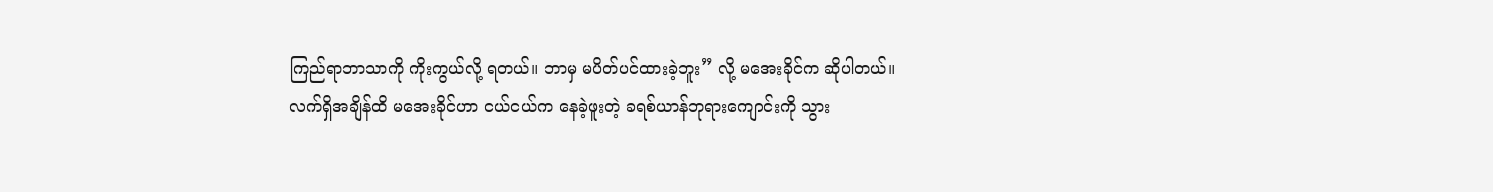ကြည်ရာဘာသာကို ကိုးကွယ်လို့ ရတယ်။ ဘာမှ မပိတ်ပင်ထားခဲ့ဘူး” လို့ မအေးခိုင်က ဆိုပါတယ်။
လက်ရှိအချိန်ထိ မအေးခိုင်ဟာ ငယ်ငယ်က နေခဲ့ဖူးတဲ့ ခရစ်ယာန်ဘုရားကျောင်းကို သွား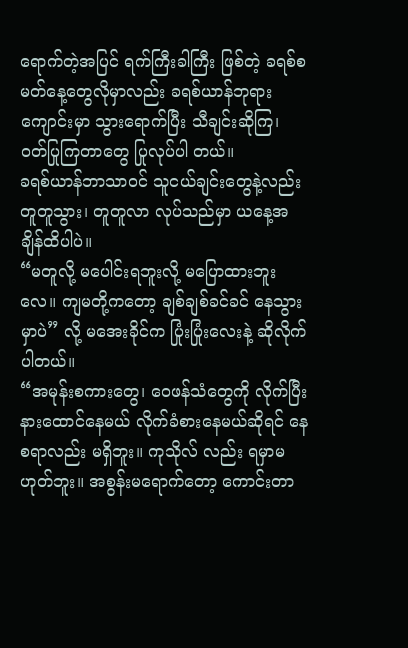ရောက်တဲ့အပြင် ရက်ကြီးခါကြီး ဖြစ်တဲ့ ခရစ်စမတ်နေ့တွေလိုမှာလည်း ခရစ်ယာန်ဘုရားကျောင်းမှာ သွားရောက်ပြီး သီချင်းဆိုကြ၊ ဝတ်ပြုကြတာတွေ ပြုလုပ်ပါ တယ်။
ခရစ်ယာန်ဘာသာဝင် သူငယ်ချင်းတွေနဲ့လည်း တူတူသွား၊ တူတူလာ လုပ်သည်မှာ ယနေ့အချိန်ထိပါပဲ။
“မတူလို့ မပေါင်းရဘူးလို့ မပြောထားဘူးလေ။ ကျမတို့ကတော့ ချစ်ချစ်ခင်ခင် နေသွားမှာပဲ” လို့ မအေးခိုင်က ပြုံးပြုံးလေးနဲ့ ဆိုလိုက်ပါတယ်။
“အမုန်းစကားတွေ၊ ဝေဖန်သံတွေကို လိုက်ပြီး နားထောင်နေမယ် လိုက်ခံစားနေမယ်ဆိုရင် နေစရာလည်း မရှိဘူး။ ကုသိုလ် လည်း ရမှာမဟုတ်ဘူး။ အစွန်းမရောက်တော့ ကောင်းတာ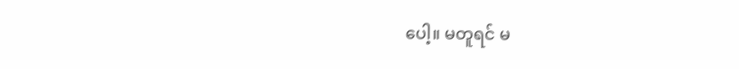ပေါ့။ မတူရင် မ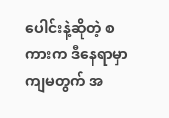ပေါင်းနဲ့ဆိုတဲ့ စကားက ဒီနေရာမှာ ကျမတွက် အ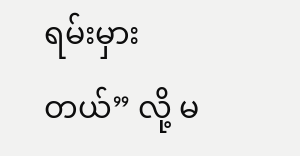ရမ်းမှားတယ်” လို့ မ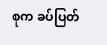စုက ခပ်ပြတ်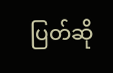ပြတ်ဆို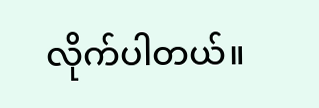လိုက်ပါတယ်။